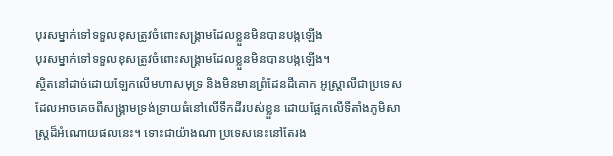បុរសម្នាក់ទៅទទួលខុសត្រូវចំពោះសង្គ្រាមដែលខ្លួនមិនបានបង្កឡើង
បុរសម្នាក់ទៅទទួលខុសត្រូវចំពោះសង្គ្រាមដែលខ្លួនមិនបានបង្កឡើង។
ស្ថិតនៅដាច់ដោយឡែកលើមហាសមុទ្រ និងមិនមានព្រំដែនដីគោក អូស្ត្រាលីជាប្រទេសដែលអាចគេចពីសង្គ្រាមទ្រង់ទ្រាយធំនៅលើទឹកដីរបស់ខ្លួន ដោយផ្អែកលើទីតាំងភូមិសាស្ត្រដ៏អំណោយផលនេះ។ ទោះជាយ៉ាងណា ប្រទេសនេះនៅតែរង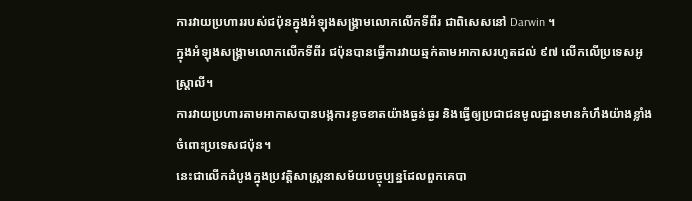ការវាយប្រហាររបស់ជប៉ុនក្នុងអំឡុងសង្គ្រាមលោកលើកទីពីរ ជាពិសេសនៅ Darwin ។
ក្នុងអំឡុងសង្គ្រាមលោកលើកទីពីរ ជប៉ុនបានធ្វើការវាយឆ្មក់តាមអាកាសរហូតដល់ ៩៧ លើកលើប្រទេសអូស្ត្រាលី។
ការវាយប្រហារតាមអាកាសបានបង្កការខូចខាតយ៉ាងធ្ងន់ធ្ងរ និងធ្វើឲ្យប្រជាជនមូលដ្ឋានមានកំហឹងយ៉ាងខ្លាំងចំពោះប្រទេសជប៉ុន។
នេះជាលើកដំបូងក្នុងប្រវត្តិសាស្ត្រនាសម័យបច្ចុប្បន្នដែលពួកគេបា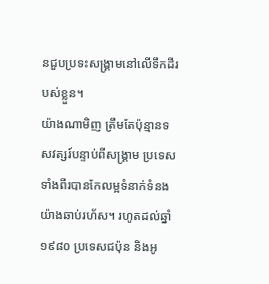នជួបប្រទះសង្គ្រាមនៅលើទឹកដីរបស់ខ្លួន។
យ៉ាងណាមិញ ត្រឹមតែប៉ុន្មានទសវត្សរ៍បន្ទាប់ពីសង្គ្រាម ប្រទេសទាំងពីរបានកែលម្អទំនាក់ទំនងយ៉ាងឆាប់រហ័ស។ រហូតដល់ឆ្នាំ ១៩៨០ ប្រទេសជប៉ុន និងអូ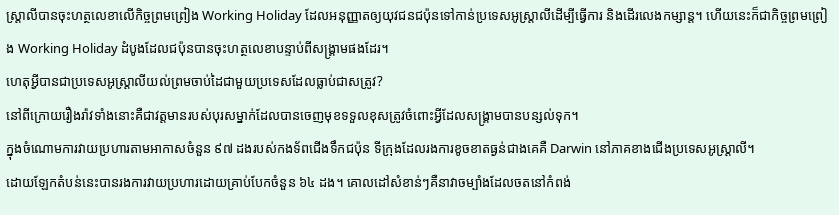ស្ត្រាលីបានចុះហត្ថលេខាលើកិច្ចព្រមព្រៀង Working Holiday ដែលអនុញ្ញាតឲ្យយុវជនជប៉ុនទៅកាន់ប្រទេសអូស្ត្រាលីដើម្បីធ្វើការ និងដើរលេងកម្សាន្ត។ ហើយនេះក៏ជាកិច្ចព្រមព្រៀង Working Holiday ដំបូងដែលជប៉ុនបានចុះហត្ថលេខាបន្ទាប់ពីសង្គ្រាមផងដែរ។
ហេតុអ្វីបានជាប្រទេសអូស្ត្រាលីយល់ព្រមចាប់ដៃជាមួយប្រទេសដែលធ្លាប់ជាសត្រូវ?
នៅពីក្រោយរឿងរ៉ាវទាំងនោះគឺជាវត្តមានរបស់បុរសម្នាក់ដែលបានចេញមុខទទួលខុសត្រូវចំពោះអ្វីដែលសង្គ្រាមបានបន្សល់ទុក។
ក្នុងចំណោមការវាយប្រហារតាមអាកាសចំនួន ៩៧ ដងរបស់កងទ័ពជើងទឹកជប៉ុន ទីក្រុងដែលរងការខូចខាតធ្ងន់ជាងគេគឺ Darwin នៅភាគខាងជើងប្រទេសអូស្ត្រាលី។
ដោយឡែកតំបន់នេះបានរងការវាយប្រហារដោយគ្រាប់បែកចំនួន ៦៤ ដង។ គោលដៅសំខាន់ៗគឺនាវាចម្បាំងដែលចតនៅកំពង់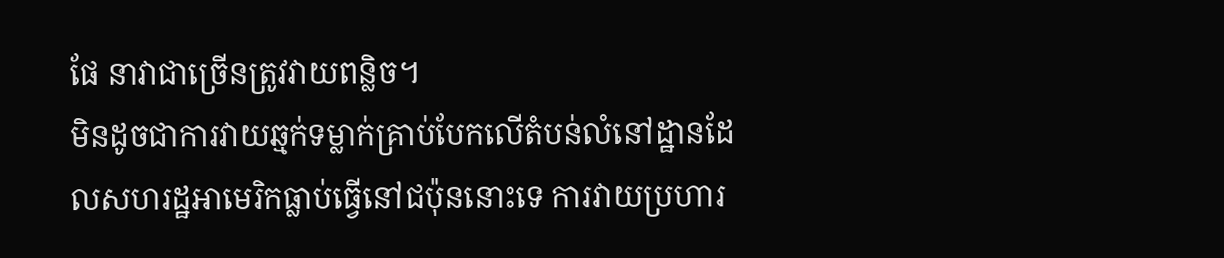ផែ នាវាជាច្រើនត្រូវវាយពន្លិច។
មិនដូចជាការវាយឆ្មក់ទម្លាក់គ្រាប់បែកលើតំបន់លំនៅដ្ឋានដែលសហរដ្ឋអាមេរិកធ្លាប់ធ្វើនៅជប៉ុននោះទេ ការវាយប្រហារ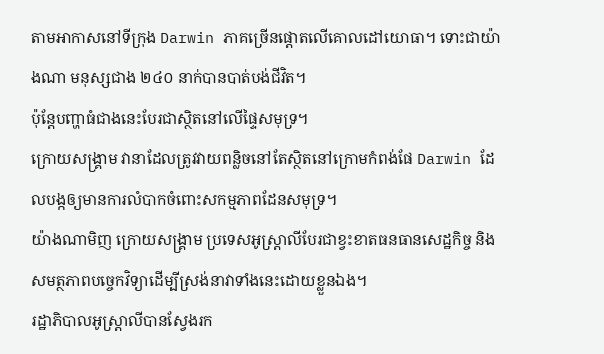តាមអាកាសនៅទីក្រុង Darwin ភាគច្រើនផ្តោតលើគោលដៅយោធា។ ទោះជាយ៉ាងណា មនុស្សជាង ២៤០ នាក់បានបាត់បង់ជីវិត។
ប៉ុន្តែបញ្ហាធំជាងនេះបែរជាស្ថិតនៅលើផ្ទៃសមុទ្រ។
ក្រោយសង្គ្រាម វានាដែលត្រូវវាយពន្លិចនៅតែស្ថិតនៅក្រោមកំពង់ផែ Darwin ដែលបង្កឲ្យមានការលំបាកចំពោះសកម្មភាពដែនសមុទ្រ។
យ៉ាងណាមិញ ក្រោយសង្គ្រាម ប្រទេសអូស្ត្រាលីបែរជាខ្វះខាតធនធានសេដ្ឋកិច្ច និងសមត្ថភាពបច្ចេកវិទ្យាដើម្បីស្រង់នាវាទាំងនេះដោយខ្លួនឯង។
រដ្ឋាភិបាលអូស្ត្រាលីបានស្វែងរក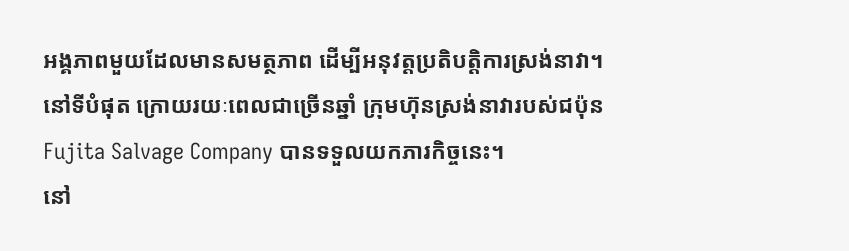អង្គភាពមួយដែលមានសមត្ថភាព ដើម្បីអនុវត្តប្រតិបត្តិការស្រង់នាវា។
នៅទីបំផុត ក្រោយរយៈពេលជាច្រើនឆ្នាំ ក្រុមហ៊ុនស្រង់នាវារបស់ជប៉ុន Fujita Salvage Company បានទទួលយកភារកិច្ចនេះ។
នៅ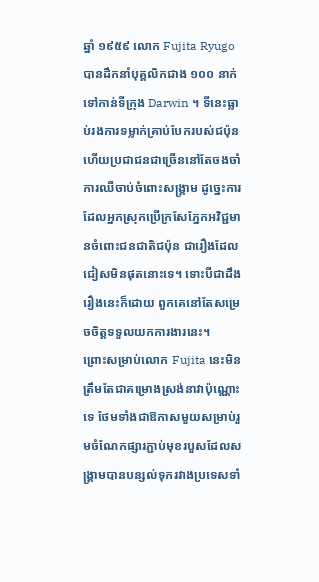ឆ្នាំ ១៩៥៩ លោក Fujita Ryugo បានដឹកនាំបុគ្គលិកជាង ១០០ នាក់ទៅកាន់ទីក្រុង Darwin ។ ទីនេះធ្លាប់រងការទម្លាក់គ្រាប់បែករបស់ជប៉ុន ហើយប្រជាជនជាច្រើននៅតែចងចាំការឈឺចាប់ចំពោះសង្គ្រាម ដូច្នេះការដែលអ្នកស្រុកប្រើក្រសែភ្នែកអវិជ្ជមានចំពោះជនជាតិជប៉ុន ជារឿងដែលជៀសមិនផុតនោះទេ។ ទោះបីជាដឹងរឿងនេះក៏ដោយ ពួកគេនៅតែសម្រេចចិត្តទទួលយកការងារនេះ។
ព្រោះសម្រាប់លោក Fujita នេះមិនត្រឹមតែជាគម្រោងស្រង់នាវាប៉ុណ្ណោះទេ ថែមទាំងជាឱកាសមួយសម្រាប់រួមចំណែកផ្សារភ្ជាប់មុខរបួសដែលសង្គ្រាមបានបន្សល់ទុករវាងប្រទេសទាំ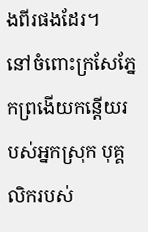ងពីរផងដែរ។
នៅចំពោះក្រសែភ្នែកព្រងើយកន្តើយរបស់អ្នកស្រុក បុគ្គលិករបស់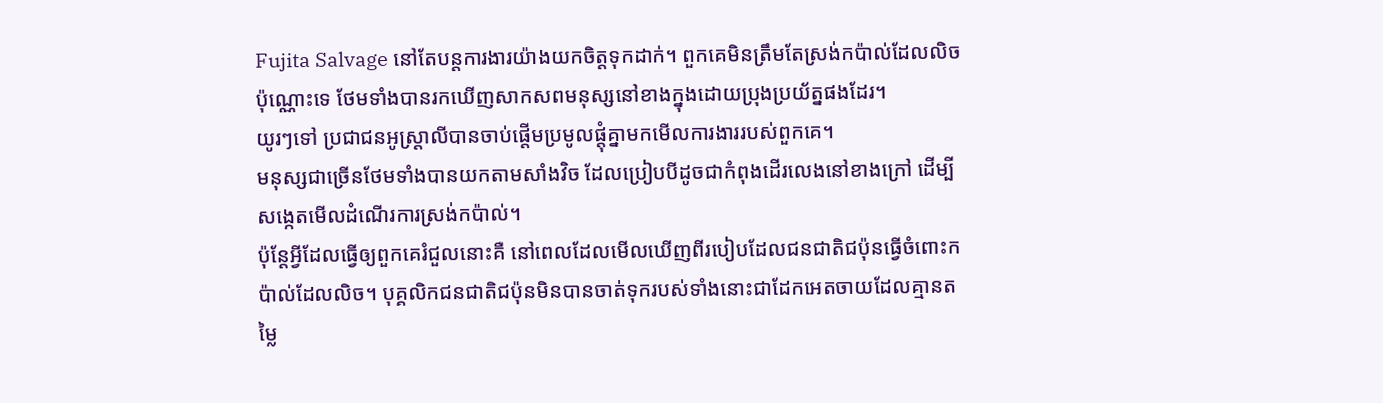Fujita Salvage នៅតែបន្តការងារយ៉ាងយកចិត្តទុកដាក់។ ពួកគេមិនត្រឹមតែស្រង់កប៉ាល់ដែលលិចប៉ុណ្ណោះទេ ថែមទាំងបានរកឃើញសាកសពមនុស្សនៅខាងក្នុងដោយប្រុងប្រយ័ត្នផងដែរ។
យូរៗទៅ ប្រជាជនអូស្ត្រាលីបានចាប់ផ្តើមប្រមូលផ្តុំគ្នាមកមើលការងាររបស់ពួកគេ។
មនុស្សជាច្រើនថែមទាំងបានយកតាមសាំងវិច ដែលប្រៀបបីដូចជាកំពុងដើរលេងនៅខាងក្រៅ ដើម្បីសង្កេតមើលដំណើរការស្រង់កប៉ាល់។
ប៉ុន្តែអ្វីដែលធ្វើឲ្យពួកគេរំជួលនោះគឺ នៅពេលដែលមើលឃើញពីរបៀបដែលជនជាតិជប៉ុនធ្វើចំពោះកប៉ាល់ដែលលិច។ បុគ្គលិកជនជាតិជប៉ុនមិនបានចាត់ទុករបស់ទាំងនោះជាដែកអេតចាយដែលគ្មានតម្លៃ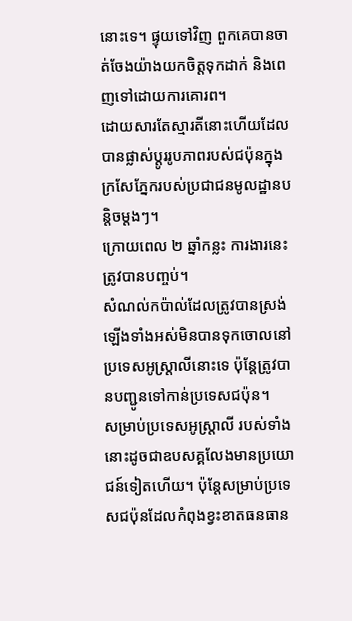នោះទេ។ ផ្ទុយទៅវិញ ពួកគេបានចាត់ចែងយ៉ាងយកចិត្តទុកដាក់ និងពេញទៅដោយការគោរព។
ដោយសារតែស្មារតីនោះហើយដែលបានផ្លាស់ប្តូររូបភាពរបស់ជប៉ុនក្នុងក្រសែភ្នែករបស់ប្រជាជនមូលដ្ឋានបន្តិចម្តងៗ។
ក្រោយពេល ២ ឆ្នាំកន្លះ ការងារនេះត្រូវបានបញ្ចប់។
សំណល់កប៉ាល់ដែលត្រូវបានស្រង់ឡើងទាំងអស់មិនបានទុកចោលនៅប្រទេសអូស្ត្រាលីនោះទេ ប៉ុន្តែត្រូវបានបញ្ជូនទៅកាន់ប្រទេសជប៉ុន។
សម្រាប់ប្រទេសអូស្ត្រាលី របស់ទាំងនោះដូចជាឧបសគ្គលែងមានប្រយោជន៍ទៀតហើយ។ ប៉ុន្តែសម្រាប់ប្រទេសជប៉ុនដែលកំពុងខ្វះខាតធនធាន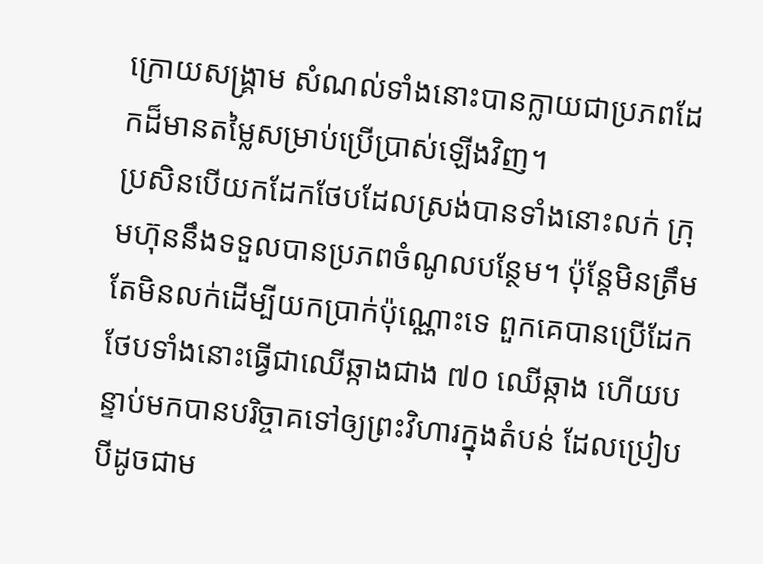ក្រោយសង្គ្រាម សំណល់ទាំងនោះបានក្លាយជាប្រភពដែកដ៏មានតម្លៃសម្រាប់ប្រើប្រាស់ឡើងវិញ។
ប្រសិនបើយកដែកថែបដែលស្រង់បានទាំងនោះលក់ ក្រុមហ៊ុននឹងទទួលបានប្រភពចំណូលបន្ថែម។ ប៉ុន្តែមិនត្រឹមតែមិនលក់ដើម្បីយកប្រាក់ប៉ុណ្ណោះទេ ពួកគេបានប្រើដែកថែបទាំងនោះធ្វើជាឈើឆ្កាងជាង ៧០ ឈើឆ្កាង ហើយបន្ទាប់មកបានបរិច្ចាគទៅឲ្យព្រះវិហារក្នុងតំបន់ ដែលប្រៀបបីដូចជាម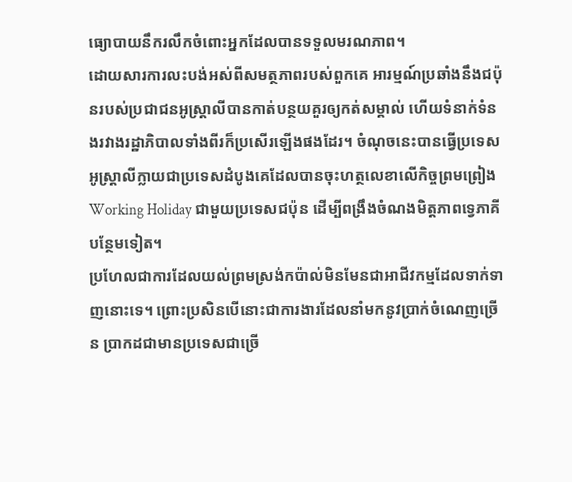ធ្យោបាយនឹករលឹកចំពោះអ្នកដែលបានទទួលមរណភាព។
ដោយសារការលះបង់អស់ពីសមត្ថភាពរបស់ពួកគេ អារម្មណ៍ប្រឆាំងនឹងជប៉ុនរបស់ប្រជាជនអូស្ត្រាលីបានកាត់បន្ថយគួរឲ្យកត់សម្គាល់ ហើយទំនាក់ទំនងរវាងរដ្ឋាភិបាលទាំងពីរក៏ប្រសើរឡើងផងដែរ។ ចំណុចនេះបានធ្វើប្រទេសអូស្ត្រាលីក្លាយជាប្រទេសដំបូងគេដែលបានចុះហត្ថលេខាលើកិច្ចព្រមព្រៀង Working Holiday ជាមួយប្រទេសជប៉ុន ដើម្បីពង្រឹងចំណងមិត្តភាពទ្វេភាគីបន្ថែមទៀត។
ប្រហែលជាការដែលយល់ព្រមស្រង់កប៉ាល់មិនមែនជាអាជីវកម្មដែលទាក់ទាញនោះទេ។ ព្រោះប្រសិនបើនោះជាការងារដែលនាំមកនូវប្រាក់ចំណេញច្រើន ប្រាកដជាមានប្រទេសជាច្រើ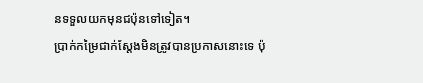នទទួលយកមុនជប៉ុនទៅទៀត។
ប្រាក់កម្រៃជាក់ស្តែងមិនត្រូវបានប្រកាសនោះទេ ប៉ុ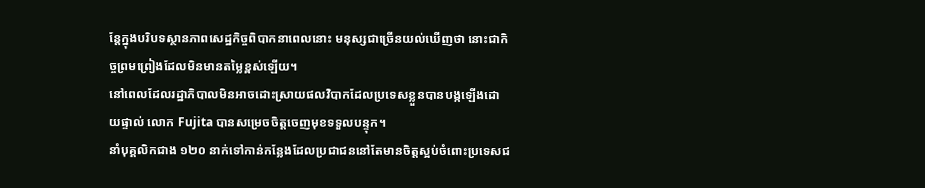ន្តែក្នុងបរិបទស្ថានភាពសេដ្ឋកិច្ចពិបាកនាពេលនោះ មនុស្សជាច្រើនយល់ឃើញថា នោះជាកិច្ចព្រមព្រៀងដែលមិនមានតម្លៃខ្ពស់ឡើយ។
នៅពេលដែលរដ្ឋាភិបាលមិនអាចដោះស្រាយផលវិបាកដែលប្រទេសខ្លួនបានបង្កឡើងដោយផ្ទាល់ លោក Fujita បានសម្រេចចិត្តចេញមុខទទួលបន្ទុក។
នាំបុគ្គលិកជាង ១២០ នាក់ទៅកាន់កន្លែងដែលប្រជាជននៅតែមានចិត្តស្អប់ចំពោះប្រទេសជ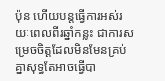ប៉ុន ហើយបន្តធ្វើការអស់រយៈពេលពីរឆ្នាំកន្លះ ជាការសម្រេចចិត្តដែលមិនមែនគ្រប់គ្នាសុទ្ធតែអាចធ្វើបា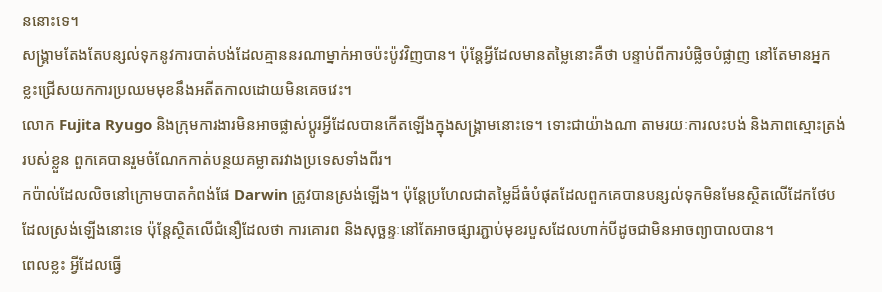ននោះទេ។
សង្គ្រាមតែងតែបន្សល់ទុកនូវការបាត់បង់ដែលគ្មាននរណាម្នាក់អាចប៉ះប៉ូវវិញបាន។ ប៉ុន្តែអ្វីដែលមានតម្លៃនោះគឺថា បន្ទាប់ពីការបំផ្លិចបំផ្លាញ នៅតែមានអ្នកខ្លះជ្រើសយកការប្រឈមមុខនឹងអតីតកាលដោយមិនគេចវេះ។
លោក Fujita Ryugo និងក្រុមការងារមិនអាចផ្លាស់ប្តូរអ្វីដែលបានកើតឡើងក្នុងសង្គ្រាមនោះទេ។ ទោះជាយ៉ាងណា តាមរយៈការលះបង់ និងភាពស្មោះត្រង់របស់ខ្លួន ពួកគេបានរួមចំណែកកាត់បន្ថយគម្លាតរវាងប្រទេសទាំងពីរ។
កប៉ាល់ដែលលិចនៅក្រោមបាតកំពង់ផែ Darwin ត្រូវបានស្រង់ឡើង។ ប៉ុន្តែប្រហែលជាតម្លៃដ៏ធំបំផុតដែលពួកគេបានបន្សល់ទុកមិនមែនស្ថិតលើដែកថែបដែលស្រង់ឡើងនោះទេ ប៉ុន្តែស្ថិតលើជំនឿដែលថា ការគោរព និងសុច្ឆន្ទៈនៅតែអាចផ្សារភ្ជាប់មុខរបួសដែលហាក់បីដូចជាមិនអាចព្យាបាលបាន។
ពេលខ្លះ អ្វីដែលធ្វើ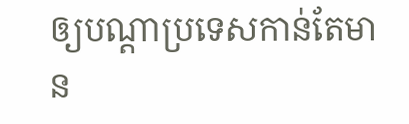ឲ្យបណ្តាប្រទេសកាន់តែមាន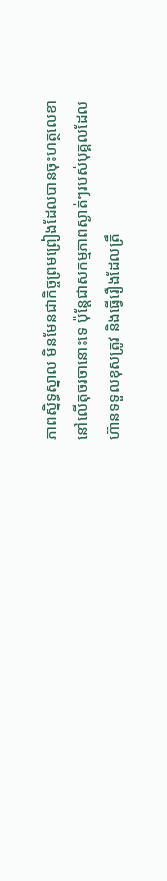ភាពស្និទ្ធស្នាល មិនមែនជាកិច្ចព្រមព្រៀងដែលបានចុះហត្ថលេខានៅលើតុចរចានោះទេ ប៉ុន្តែជាសកម្មភាពស្ងាត់ៗរបស់បុគ្គលដែលហ៊ានទទួលខុសត្រូវ និងធ្វើរឿងដែលត្រឹ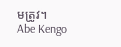មត្រូវ។
Abe Kengo